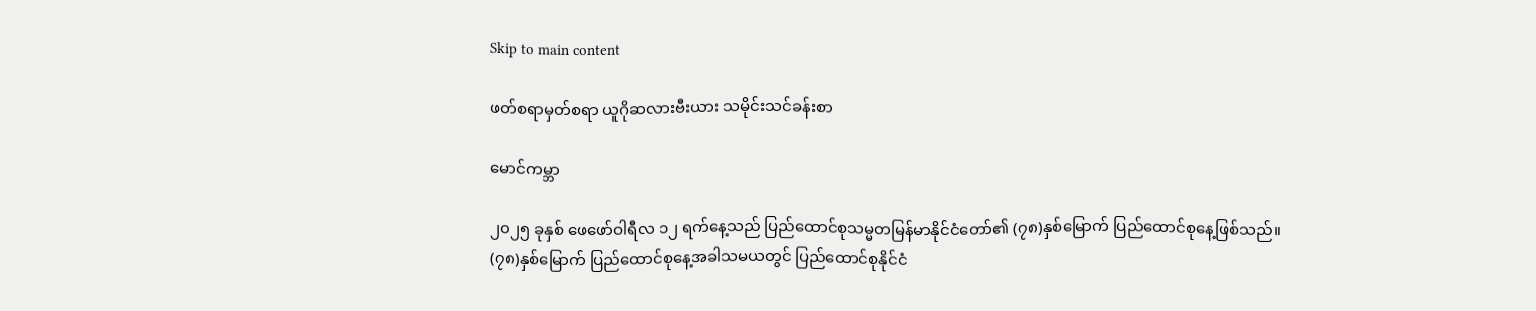Skip to main content

ဖတ်စရာမှတ်စရာ ယူဂိုဆလားဗီးယား သမိုင်းသင်ခန်းစာ

မောင်ကမ္ဘာ

၂၀၂၅ ခုနှစ် ဖေဖော်ဝါရီလ ၁၂ ရက်နေ့သည် ပြည်ထောင်စုသမ္မတမြန်မာနိုင်ငံတော်၏ (၇၈)နှစ်မြောက် ပြည်ထောင်စုနေ့ဖြစ်သည်။ (၇၈)နှစ်မြောက် ပြည်ထောင်စုနေ့အခါသမယတွင် ပြည်ထောင်စုနိုင်ငံ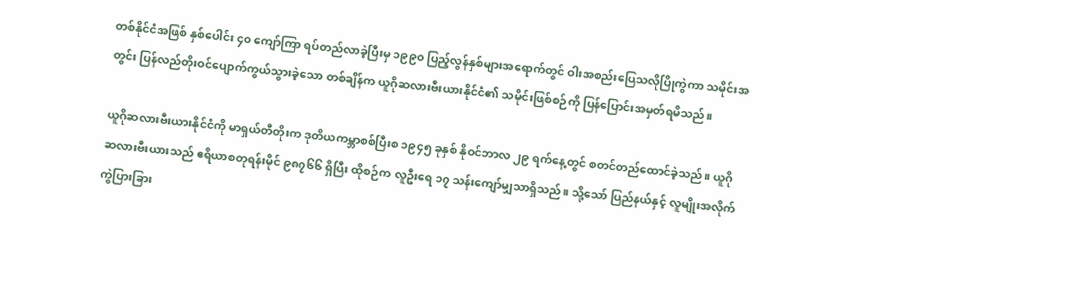တစ်နိုင်ငံအဖြစ် နှစ်ပေါင်း ၄၀ ကျော်ကြာ ရပ်တည်လာခဲ့ပြီးမှ ၁၉၉၀ ပြည့်လွန်နှစ်များအရောက်တွင် ဝါးအစည်းပြေသလိုပြိုကွဲကာ သမိုင်းအတွင်း ပြန်လည်တိုးဝင်ပျောက်ကွယ်သွားခဲ့သော တစ်ချိန်က ယူဂိုဆလားဗီးယားနိုင်ငံ၏ သမိုင်းဖြစ်စဉ်ကို ပြန်ပြောင်းအမှတ်ရမိသည်။

ယူဂိုဆလားဗီးယားနိုင်ငံကို မာရှယ်တီတိုးက ဒုတိယကမ္ဘာစစ်ပြီးစ ၁၉၄၅ ခုနှစ် နိုဝင်ဘာလ ၂၉ ရက်နေ့တွင် စတင်တည်ထောင်ခဲ့သည်။ ယူဂိုဆလားဗီးယားသည် ဧရိယာစတုရန်းမိုင် ၉၈၇၆၆ ရှိပြီး ထိုစဉ်က လူဦးရေ ၁၇ သန်းကျော်မျှသာရှိသည်။ သို့သော် ပြည်နယ်နှင့် လူမျိုးအလိုက် ကွဲပြားခြား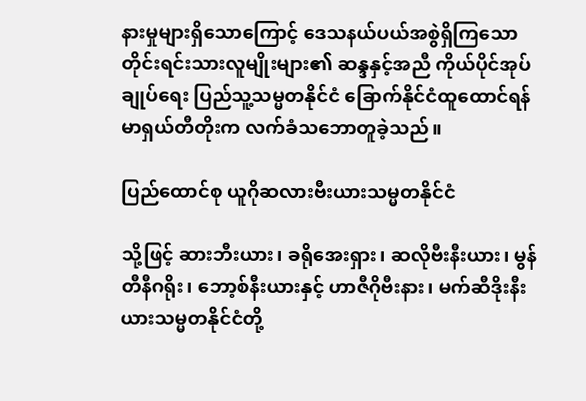နားမှုများရှိသောကြောင့် ဒေသနယ်ပယ်အစွဲရှိကြသော တိုင်းရင်းသားလူမျိုးများ၏ ဆန္ဒနှင့်အညီ ကိုယ်ပိုင်အုပ်ချုပ်ရေး ပြည်သူ့သမ္မတနိုင်ငံ ခြောက်နိုင်ငံထူထောင်ရန် မာရှယ်တီတိုးက လက်ခံသဘောတူခဲ့သည်။

ပြည်ထောင်စု ယူဂိုဆလားဗီးယားသမ္မတနိုင်ငံ

သို့ဖြင့် ဆားဘီးယား၊ ခရိုအေးရှား၊ ဆလိုဗီးနီးယား၊ မွန်တီနီဂရိုး၊ ဘော့စ်နီးယားနှင့် ဟာဇီဂိုဗီးနား၊ မက်ဆီဒိုးနီးယားသမ္မတနိုင်ငံတို့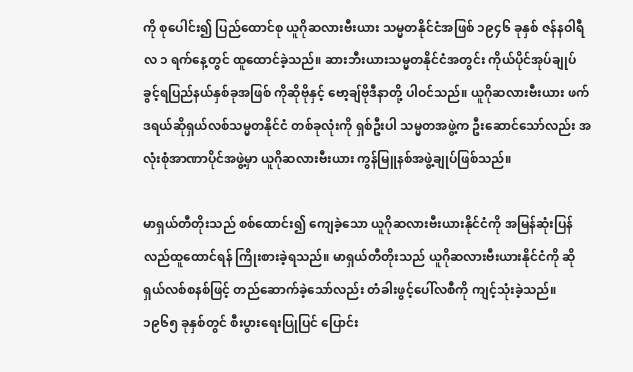ကို စုပေါင်း၍ ပြည်ထောင်စု ယူဂိုဆလားဗီးယား သမ္မတနိုင်ငံအဖြစ် ၁၉၄၆ ခုနှစ် ဇန်နဝါရီလ ၁ ရက်နေ့တွင် ထူထောင်ခဲ့သည်။ ဆားဘီးယားသမ္မတနိုင်ငံအတွင်း ကိုယ်ပိုင်အုပ်ချုပ်ခွင့်ရပြည်နယ်နှစ်ခုအဖြစ် ကိုဆိုဗိုနှင့် ဗော့ချ်ဗိုဒီနာတို့ ပါဝင်သည်။ ယူဂိုဆလားဗီးယား ဖက်ဒရယ်ဆိုရှယ်လစ်သမ္မတနိုင်ငံ တစ်ခုလုံးကို ရှစ်ဦးပါ သမ္မတအဖွဲ့က ဦးဆောင်သော်လည်း အလုံးစုံအာဏာပိုင်အဖွဲ့မှာ ယူဂိုဆလားဗီးယား ကွန်မြူနစ်အဖွဲ့ချုပ်ဖြစ်သည်။

မာရှယ်တီတိုးသည် စစ်ထောင်း၍ ကျေခဲ့သော ယူဂိုဆလားဗီးယားနိုင်ငံကို အမြန်ဆုံးပြန်လည်ထူထောင်ရန် ကြိုးစားခဲ့ရသည်။ မာရှယ်တီတိုးသည် ယူဂိုဆလားဗီးယားနိုင်ငံကို ဆိုရှယ်လစ်စနစ်ဖြင့် တည်ဆောက်ခဲ့သော်လည်း တံခါးဖွင့်ပေါ်လစီကို ကျင့်သုံးခဲ့သည်။ ၁၉၆၅ ခုနှစ်တွင် စီးပွားရေးပြုပြင် ပြောင်း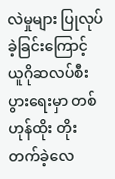လဲမှုများ ပြုလုပ်ခဲ့ခြင်းကြောင့် ယူဂိုဆလပ်စီးပွားရေးမှာ တစ်ဟုန်ထိုး တိုးတက်ခဲ့လေ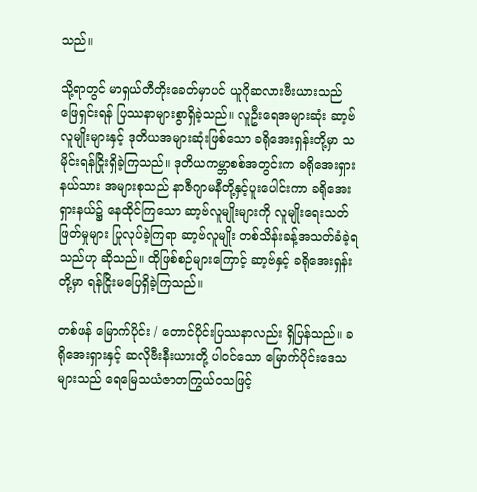သည်။

သို့ရာတွင် မာရှယ်တီတိုးခေတ်မှာပင် ယူဂိုဆလားဗီးယားသည် ဖြေရှင်းရန် ပြဿနာများစွာရှိခဲ့သည်။ လူဦးရေအများဆုံး ဆာ့ဗ်လူမျိုးများနှင့် ဒုတိယအများဆုံးဖြစ်သော ခရိုအေးရှန်းတို့မှာ သမိုင်းရန်ငြိုးရှိခဲ့ကြသည်။ ဒုတိယကမ္ဘာစစ်အတွင်းက ခရိုအေးရှားနယ်သား အများစုသည် နာဇီဂျာမနီတို့နှင့်ပူးပေါင်းကာ ခရိုအေးရှားနယ်၌ နေထိုင်ကြသော ဆာ့ဗ်လူမျိုးများကို လူမျိုးရေးသတ်ဖြတ်မှုများ ပြုလုပ်ခဲ့ကြရာ ဆာ့ဗ်လူမျိုး တစ်သိန်းခန့်အသတ်ခံခဲ့ရသည်ဟု ဆိုသည်။ ထိုဖြစ်စဉ်များကြောင့် ဆာ့ဗ်နှင့် ခရိုအေးရှန်းတို့မှာ ရန်ငြိုးမပြေရှိခဲ့ကြသည်။

တစ်ဖန် မြောက်ပိုင်း / တောင်ပိုင်းပြဿနာလည်း ရှိပြန်သည်။ ခရိုအေးရှားနှင့် ဆလိုဗီးနီးယားတို့ ပါဝင်သော မြောက်ပိုင်းဒေသများသည် ရေမြေသယံဇာတကြွယ်ဝသဖြင့်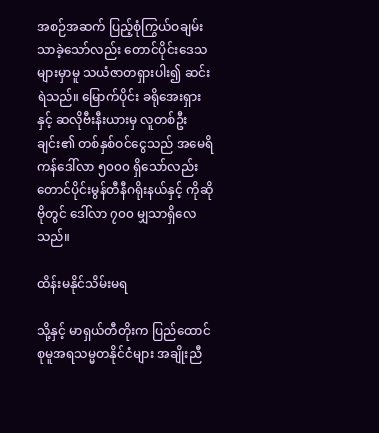အစဉ်အဆက် ပြည့်စုံကြွယ်ဝချမ်းသာခဲ့သော်လည်း တောင်ပိုင်းဒေသများမှာမူ သယံဇာတရှားပါး၍ ဆင်းရဲသည်။ မြောက်ပိုင်း ခရိုအေးရှားနှင့် ဆလိုဗီးနီးယားမှ လူတစ်ဦးချင်း၏ တစ်နှစ်ဝင်ငွေသည် အမေရိကန်ဒေါ်လာ ၅၀၀၀ ရှိသော်လည်း တောင်ပိုင်းမွန်တီနီဂရိုးနယ်နှင့် ကိုဆိုဗိုတွင် ဒေါ်လာ ၇၀၀ မျှသာရှိလေသည်။

ထိန်းမနိုင်သိမ်းမရ

သို့နှင့် မာရှယ်တီတိုးက ပြည်ထောင်စုမူအရသမ္မတနိုင်ငံများ အချိုးညီ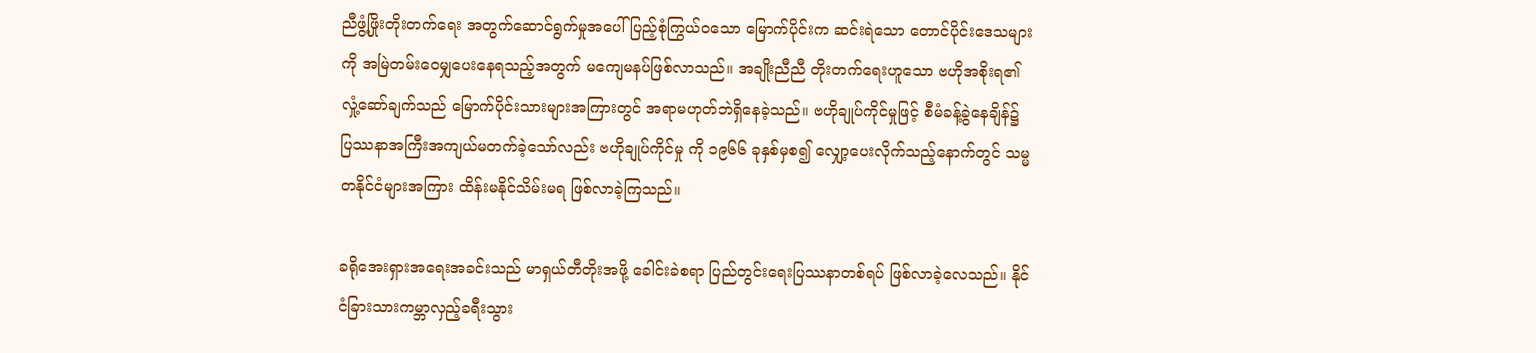ညီဖွံ့ဖြိုးတိုးတက်ရေး အတွက်ဆောင်ရွက်မှုအပေါ် ပြည့်စုံကြွယ်ဝသော မြောက်ပိုင်းက ဆင်းရဲသော တောင်ပိုင်းဒေသများကို အမြဲတမ်းဝေမျှပေးနေရသည့်အတွက် မကျေမနပ်ဖြစ်လာသည်။ အချိုးညီညီ တိုးတက်ရေးဟူသော ဗဟိုအစိုးရ၏ လှုံ့ဆော်ချက်သည် မြောက်ပိုင်းသားများအကြားတွင် အရာမဟုတ်ဘဲရှိနေခဲ့သည်။ ဗဟိုချုပ်ကိုင်မှုဖြင့် စီမံခန့်ခွဲနေချိန်၌ ပြဿနာအကြီးအကျယ်မတက်ခဲ့သော်လည်း ဗဟိုချုပ်ကိုင်မှု ကို ၁၉၆၆ ခုနှစ်မှစ၍ လျှော့ပေးလိုက်သည့်နောက်တွင် သမ္မတနိုင်ငံများအကြား ထိန်းမနိုင်သိမ်းမရ ဖြစ်လာခဲ့ကြသည်။

ခရိုအေးရှားအရေးအခင်းသည် မာရှယ်တီတိုးအဖို့ ခေါင်းခဲစရာ ပြည်တွင်းရေးပြဿနာတစ်ရပ် ဖြစ်လာခဲ့လေသည်။ နိုင်ငံခြားသားကမ္ဘာလှည့်ခရီးသွား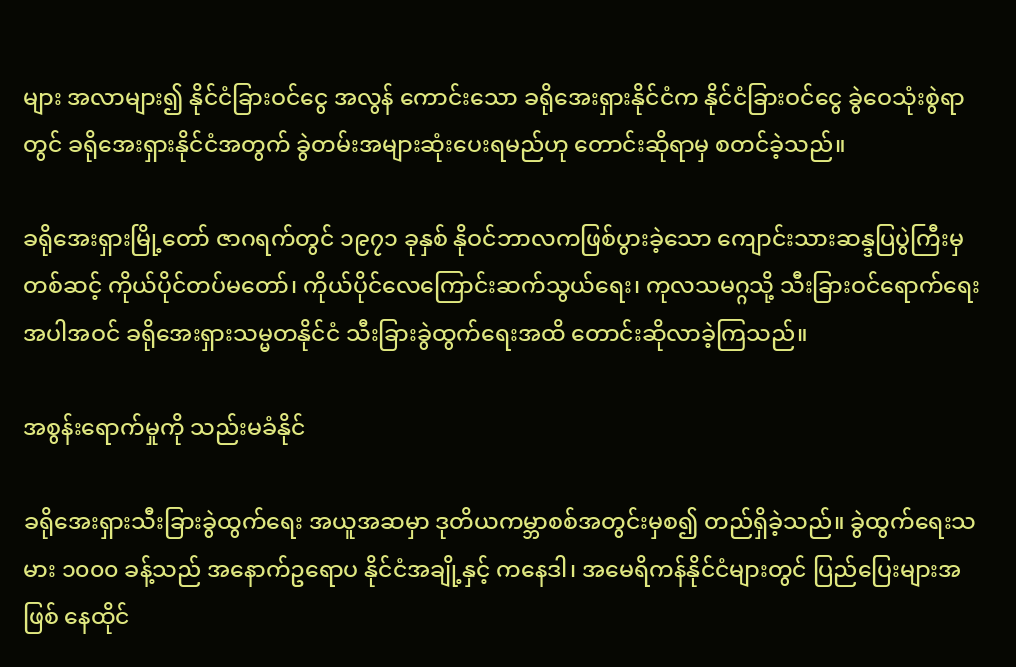များ အလာများ၍ နိုင်ငံခြားဝင်ငွေ အလွန် ကောင်းသော ခရိုအေးရှားနိုင်ငံက နိုင်ငံခြားဝင်ငွေ ခွဲဝေသုံးစွဲရာတွင် ခရိုအေးရှားနိုင်ငံအတွက် ခွဲတမ်းအများဆုံးပေးရမည်ဟု တောင်းဆိုရာမှ စတင်ခဲ့သည်။

ခရိုအေးရှားမြို့တော် ဇာဂရက်တွင် ၁၉၇၁ ခုနှစ် နိုဝင်ဘာလကဖြစ်ပွားခဲ့သော ကျောင်းသားဆန္ဒပြပွဲကြီးမှတစ်ဆင့် ကိုယ်ပိုင်တပ်မတော်၊ ကိုယ်ပိုင်လေကြောင်းဆက်သွယ်ရေး၊ ကုလသမဂ္ဂသို့ သီးခြားဝင်ရောက်ရေးအပါအဝင် ခရိုအေးရှားသမ္မတနိုင်ငံ သီးခြားခွဲထွက်ရေးအထိ တောင်းဆိုလာခဲ့ကြသည်။

အစွန်းရောက်မှုကို သည်းမခံနိုင်

ခရိုအေးရှားသီးခြားခွဲထွက်ရေး အယူအဆမှာ ဒုတိယကမ္ဘာစစ်အတွင်းမှစ၍ တည်ရှိခဲ့သည်။ ခွဲထွက်ရေးသမား ၁၀၀၀ ခန့်သည် အနောက်ဥရောပ နိုင်ငံအချို့နှင့် ကနေဒါ၊ အမေရိကန်နိုင်ငံများတွင် ပြည်ပြေးများအဖြစ် နေထိုင်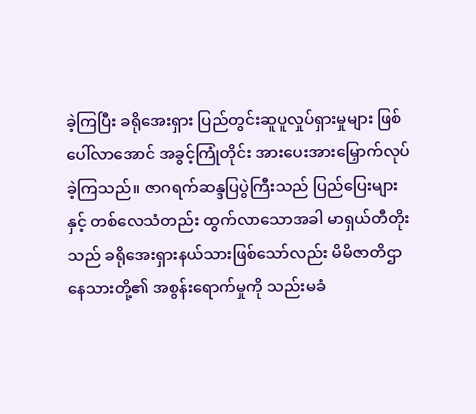ခဲ့ကြပြီး ခရိုအေးရှား ပြည်တွင်းဆူပူလှုပ်ရှားမှုများ ဖြစ်ပေါ်လာအောင် အခွင့်ကြုံတိုင်း အားပေးအားမြှောက်လုပ်ခဲ့ကြသည်။ ဇာဂရက်ဆန္ဒပြပွဲကြီးသည် ပြည်ပြေးများနှင့် တစ်လေသံတည်း ထွက်လာသောအခါ မာရှယ်တီတိုးသည် ခရိုအေးရှားနယ်သားဖြစ်သော်လည်း မိမိဇာတိဌာနေသားတို့၏ အစွန်းရောက်မှုကို သည်းမခံ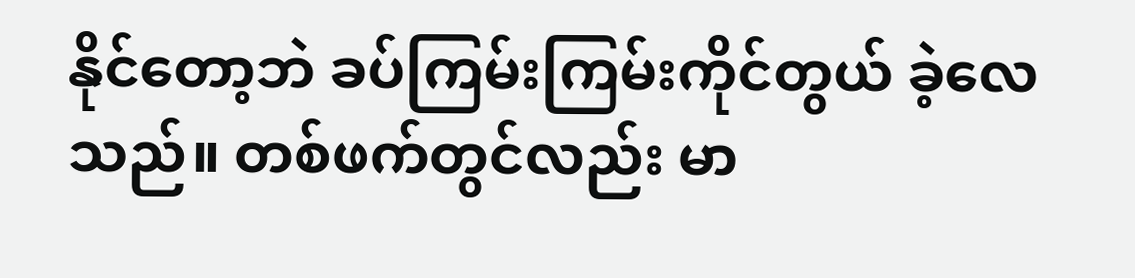နိုင်တော့ဘဲ ခပ်ကြမ်းကြမ်းကိုင်တွယ် ခဲ့လေသည်။ တစ်ဖက်တွင်လည်း မာ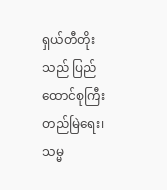ရှယ်တီတိုးသည် ပြည်ထောင်စုကြီးတည်မြဲရေး၊ သမ္မ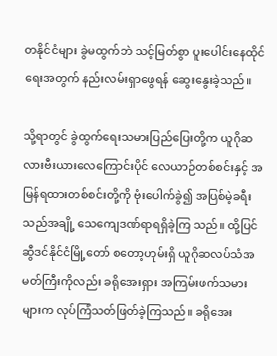တနိုင်ငံများ ခွဲမထွက်ဘဲ သင့်မြတ်စွာ ပူးပေါင်းနေထိုင်ရေးအတွက် နည်းလမ်းရှာဖွေရန် ဆွေးနွေးခဲ့သည်။

သို့ရာတွင် ခွဲထွက်ရေးသမားပြည်ပြေးတို့က ယူဂိုဆလားဗီးယားလေကြောင်းပိုင် လေယာဉ်တစ်စင်းနှင့် အမြန်ရထားတစ်စင်းတို့ကို ဗုံးပေါက်ခွဲ၍ အပြစ်မဲ့ခရီးသည်အချို့ သေကျေဒဏ်ရာရရှိခဲ့ကြ သည်။ ထို့ပြင် ဆွီဒင်နိုင်ငံမြို့တော် စတော့ဟုမ်းရှိ ယူဂိုဆလပ်သံအမတ်ကြီးကိုလည်း ခရိုအေးရှား အကြမ်းဖက်သမားများက လုပ်ကြံသတ်ဖြတ်ခဲ့ကြသည်။ ခရိုအေး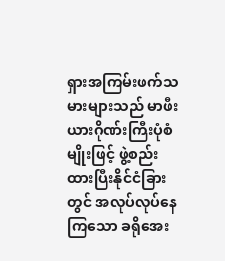ရှားအကြမ်းဖက်သမားများသည် မာဖီးယားဂိုဏ်းကြီးပုံစံမျိုးဖြင့် ဖွဲ့စည်းထားပြီးနိုင်ငံခြားတွင် အလုပ်လုပ်နေကြသော ခရိုအေး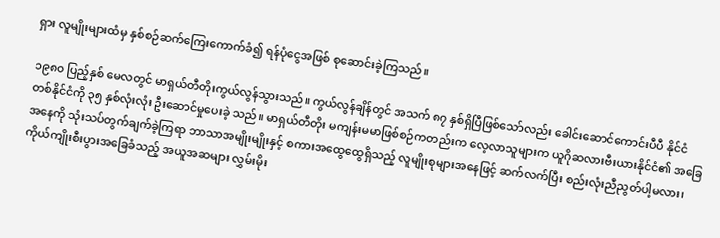ရှား လူမျိုးများထံမှ နှစ်စဉ်ဆက်ကြေးကောက်ခံ၍ ရန်ပုံငွေအဖြစ် စုဆောင်းခဲ့ကြသည်။

၁၉၈၀ ပြည့်နှစ် မေလတွင် မာရှယ်တီတိုးကွယ်လွန်သွားသည်။ ကွယ်လွန်ချိန်တွင် အသက် ၈၇ နှစ်ရှိပြီဖြစ်သော်လည်း ခေါင်းဆောင်ကောင်းပီပီ နိုင်ငံတစ်နိုင်ငံကို ၃၅ နှစ်လုံးလုံး ဦးဆောင်မှုပေးခဲ့ သည်။ မာရှယ်တီတိုး မကျန်းမမာဖြစ်စဉ်ကတည်းက လေ့လာသူများက ယူဂိုဆလားဗီးယားနိုင်ငံ၏ အခြေအနေကို သုံးသပ်တွက်ချက်ခဲ့ကြရာ ဘာသာအမျိုးမျိုးနှင့် စကားအထွေထွေရှိသည့် လူမျိုးစုများအနေဖြင့် ဆက်လက်ပြီး စည်းလုံးညီညွတ်ပါ့မလား၊ ကိုယ်ကျိုးစီးပွားအခြေခံသည့် အယူအဆများ လွှမ်းမိုး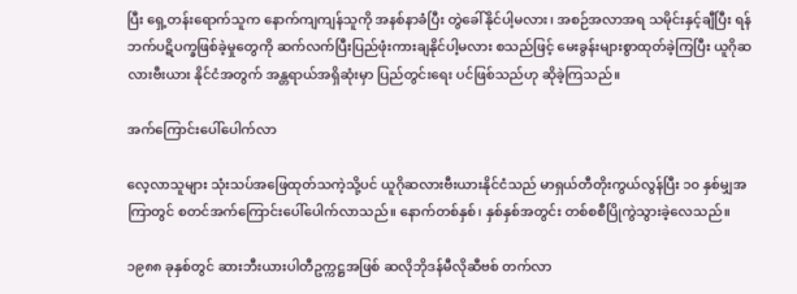ပြီး ရှေ့တန်းရောက်သူက နောက်ကျကျန်သူကို အနစ်နာခံပြီး တွဲခေါ်နိုင်ပါ့မလား၊ အစဉ်အလာအရ သမိုင်းနှင့်ချီပြီး ရန်ဘက်ပဋိပက္ခဖြစ်ခဲ့မှုတွေကို ဆက်လက်ပြီးပြည်ဖုံးကားချနိုင်ပါ့မလား စသည်ဖြင့် မေးခွန်းများစွာထုတ်ခဲ့ကြပြီး ယူဂိုဆလားဗီးယား နိုင်ငံအတွက် အန္တရာယ်အရှိဆုံးမှာ ပြည်တွင်းရေး ပင်ဖြစ်သည်ဟု ဆိုခဲ့ကြသည်။

အက်ကြောင်းပေါ်ပေါက်လာ

လေ့လာသူများ သုံးသပ်အဖြေထုတ်သကဲ့သို့ပင် ယူဂိုဆလားဗီးယားနိုင်ငံသည် မာရှယ်တီတိုးကွယ်လွန်ပြီး ၁၀ နှစ်မျှအကြာတွင် စတင်အက်ကြောင်းပေါ်ပေါက်လာသည်။ နောက်တစ်နှစ်၊ နှစ်နှစ်အတွင်း တစ်စစီပြိုကွဲသွားခဲ့လေသည်။

၁၉၈၈ ခုနှစ်တွင် ဆားဘီးယားပါတီဥက္ကဋ္ဌအဖြစ် ဆလိုဘိုဒန်မီလိုဆီဗစ် တက်လာ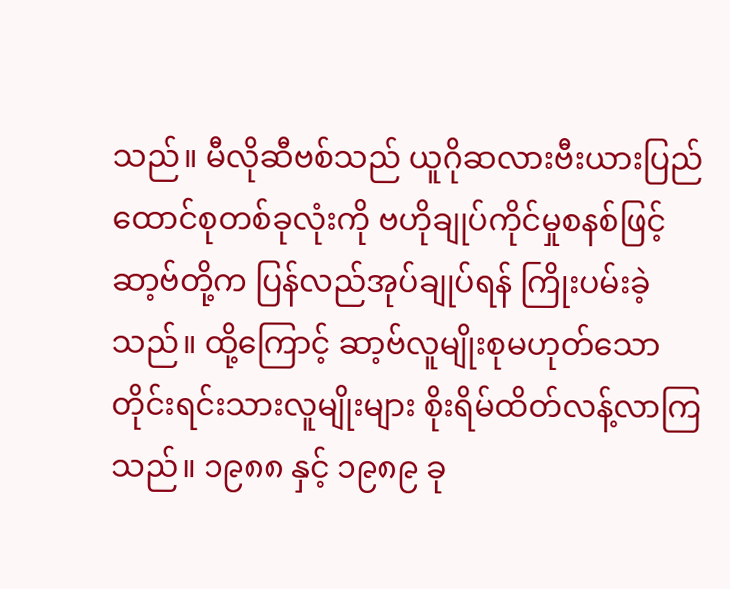သည်။ မီလိုဆီဗစ်သည် ယူဂိုဆလားဗီးယားပြည်ထောင်စုတစ်ခုလုံးကို ဗဟိုချုပ်ကိုင်မှုစနစ်ဖြင့် ဆာ့ဗ်တို့က ပြန်လည်အုပ်ချုပ်ရန် ကြိုးပမ်းခဲ့သည်။ ထို့ကြောင့် ဆာ့ဗ်လူမျိုးစုမဟုတ်သော တိုင်းရင်းသားလူမျိုးများ စိုးရိမ်ထိတ်လန့်လာကြသည်။ ၁၉၈၈ နှင့် ၁၉၈၉ ခု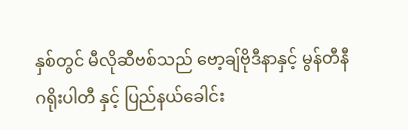နှစ်တွင် မီလိုဆီဗစ်သည် ဗော့ချ်ဗိုဒီနာနှင့် မွန်တီနီဂရိုးပါတီ နှင့် ပြည်နယ်ခေါင်း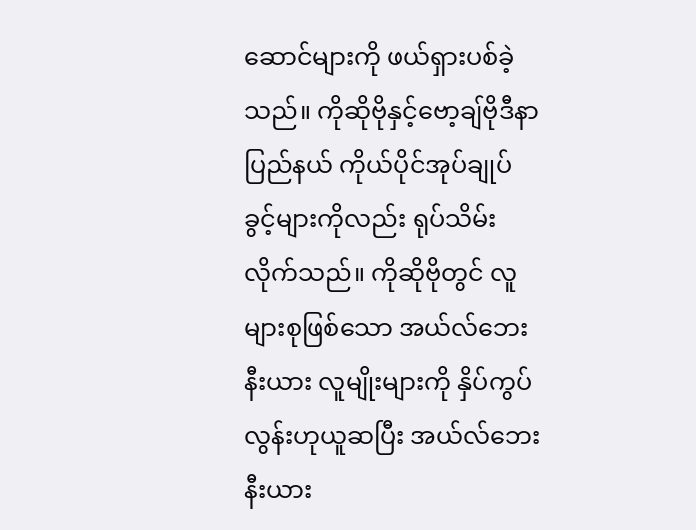ဆောင်များကို ဖယ်ရှားပစ်ခဲ့သည်။ ကိုဆိုဗိုနှင့်ဗော့ချ်ဗိုဒီနာပြည်နယ် ကိုယ်ပိုင်အုပ်ချုပ်ခွင့်များကိုလည်း ရုပ်သိမ်းလိုက်သည်။ ကိုဆိုဗိုတွင် လူများစုဖြစ်သော အယ်လ်ဘေးနီးယား လူမျိုးများကို နှိပ်ကွပ်လွန်းဟုယူဆပြီး အယ်လ်ဘေးနီးယား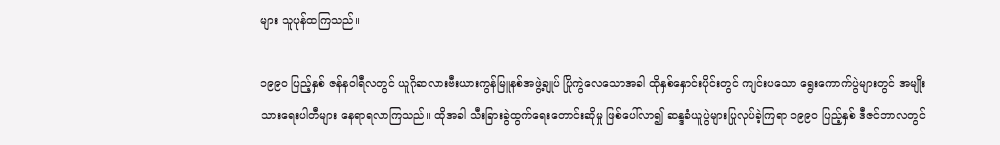များ သူပုန်ထကြသည်။

၁၉၉၀ ပြည့်နှစ် ဇန်နဝါရီလတွင် ယူဂိုဆလားဗီးယားကွန်မြူနစ်အဖွဲ့ချုပ် ပြိုကွဲလေသောအခါ ထိုနှစ်နှောင်းပိုင်းတွင် ကျင်းပသော ရွေးကောက်ပွဲများတွင် အမျိုးသားရေးပါတီများ နေရာရလာကြသည်။ ထိုအခါ သီးခြားခွဲထွက်ရေးတောင်းဆိုမှု ဖြစ်ပေါ်လာ၍ ဆန္ဒခံယူပွဲများပြုလုပ်ခဲ့ကြရာ ၁၉၉၀ ပြည့်နှစ် ဒီဇင်ဘာလတွင်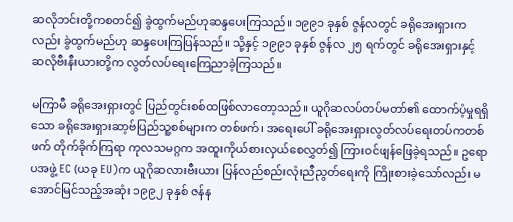ဆလိုဘင်းတို့ကစတင်၍ ခွဲထွက်မည်ဟုဆန္ဒပေးကြသည်။ ၁၉၉၁ ခုနှစ် ဇွန်လတွင် ခရိုအေးရှားကလည်း ခွဲထွက်မည်ဟု ဆန္ဒပေးကြပြန်သည်။ သို့နှင့် ၁၉၉၁ ခုနှစ် ဇွန်လ ၂၅ ရက်တွင် ခရိုအေးရှားနှင့် ဆလိုဗီးနီးယားတို့က လွတ်လပ်ရေးကြေညာခဲ့ကြသည်။

မကြာမီ ခရိုအေးရှားတွင် ပြည်တွင်းစစ်ထဖြစ်လာတော့သည်။ ယူဂိုဆလပ်တပ်မတာ်၏ ထောက်ပံ့မှုရရှိသော ခရိုအေးရှားဆာ့ဗ်ပြည်သူ့စစ်များက တစ်ဖက်၊ အရေးပေါ် ခရိုအေးရှားလွတ်လပ်ရေးတပ်ကတစ်ဖက် တိုက်ခိုက်ကြရာ ကုလသမဂ္ဂက အထူးကိုယ်စားလှယ်စေလွှတ်၍ ကြားဝင်ဖျန်ဖြေခဲ့ရသည်။ ဥရောပအဖွဲ့ EC (ယခု EU)က ယူဂိုဆလားဗီးယား ပြန်လည်စည်းလုံးညီညွတ်ရေးကို ကြိုးစားခဲ့သော်လည်း မအောင်မြင်သည့်အဆုံး ၁၉၉၂ ခုနှစ် ဇန်န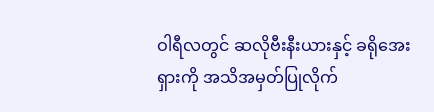ဝါရီလတွင် ဆလိုဗီးနီးယားနှင့် ခရိုအေးရှားကို အသိအမှတ်ပြုလိုက်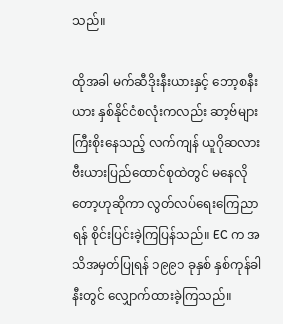သည်။

ထိုအခါ မက်ဆီဒိုးနီးယားနှင့် ဘော့စနီးယား နှစ်နိုင်ငံစလုံးကလည်း ဆာ့ဗ်များကြီးစိုးနေသည့် လက်ကျန် ယူဂိုဆလားဗီးယားပြည်ထောင်စုထဲတွင် မနေလိုတော့ဟုဆိုကာ လွတ်လပ်ရေးကြေညာရန် စိုင်းပြင်းခဲ့ကြပြန်သည်။ EC က အသိအမှတ်ပြုရန် ၁၉၉၁ ခုနှစ် နှစ်ကုန်ခါနီးတွင် လျှောက်ထားခဲ့ကြသည်။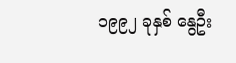၁၉၉၂ ခုနှစ် နွေဦး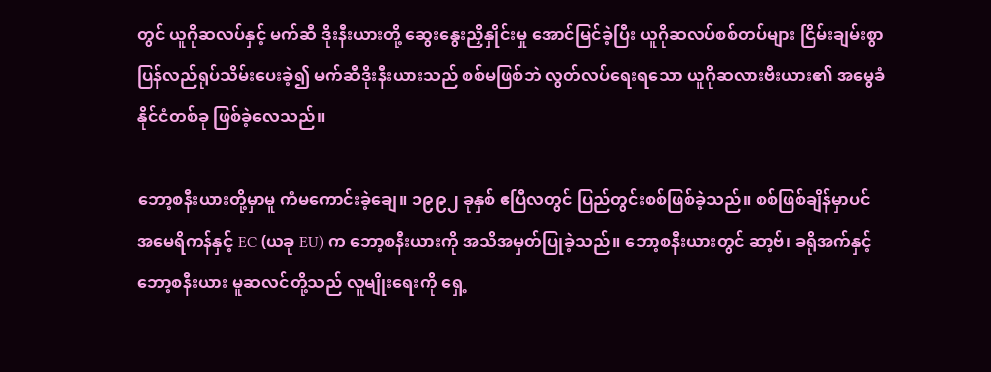တွင် ယူဂိုဆလပ်နှင့် မက်ဆီ ဒိုးနီးယားတို့ ဆွေးနွေးညှိနှိုင်းမှု အောင်မြင်ခဲ့ပြီး ယူဂိုဆလပ်စစ်တပ်များ ငြိမ်းချမ်းစွာ ပြန်လည်ရုပ်သိမ်းပေးခဲ့၍ မက်ဆီဒိုးနီးယားသည် စစ်မဖြစ်ဘဲ လွတ်လပ်ရေးရသော ယူဂိုဆလားဗီးယား၏ အမွေခံနိုင်ငံတစ်ခု ဖြစ်ခဲ့လေသည်။

ဘော့စနီးယားတို့မှာမူ ကံမကောင်းခဲ့ချေ။ ၁၉၉၂ ခုနှစ် ဧပြီလတွင် ပြည်တွင်းစစ်ဖြစ်ခဲ့သည်။ စစ်ဖြစ်ချိန်မှာပင် အမေရိကန်နှင့် EC (ယခု EU) က ဘော့စနီးယားကို အသိအမှတ်ပြုခဲ့သည်။ ဘော့စနီးယားတွင် ဆာ့ဗ်၊ ခရိုအက်နှင့် ဘော့စနီးယား မူဆလင်တို့သည် လူမျိုးရေးကို ရှေ့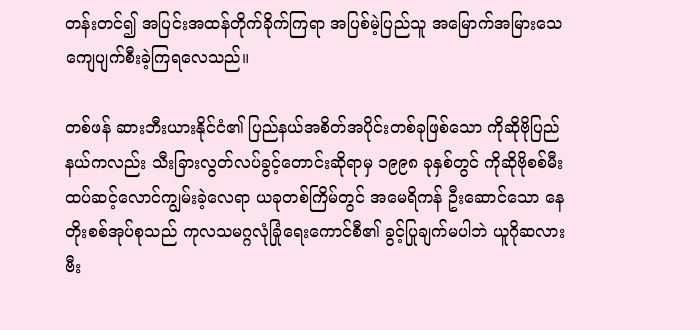တန်းတင်၍ အပြင်းအထန်တိုက်ခိုက်ကြရာ အပြစ်မဲ့ပြည်သူ အမြောက်အမြားသေကျေပျက်စီးခဲ့ကြရလေသည်။

တစ်ဖန် ဆားဘီးယားနိုင်ငံ၏ ပြည်နယ်အစိတ်အပိုင်းတစ်ခုဖြစ်သော ကိုဆိုဗိုပြည်နယ်ကလည်း သီးခြားလွတ်လပ်ခွင့်တောင်းဆိုရာမှ ၁၉၉၈ ခုနှစ်တွင် ကိုဆိုဗိုစစ်မီး ထပ်ဆင့်လောင်ကျွမ်းခဲ့လေရာ ယခုတစ်ကြိမ်တွင် အမေရိကန် ဦးဆောင်သော နေတိုးစစ်အုပ်စုသည် ကုလသမဂ္ဂလုံခြုံရေးကောင်စီ၏ ခွင့်ပြုချက်မပါဘဲ ယူဂိုဆလားဗီး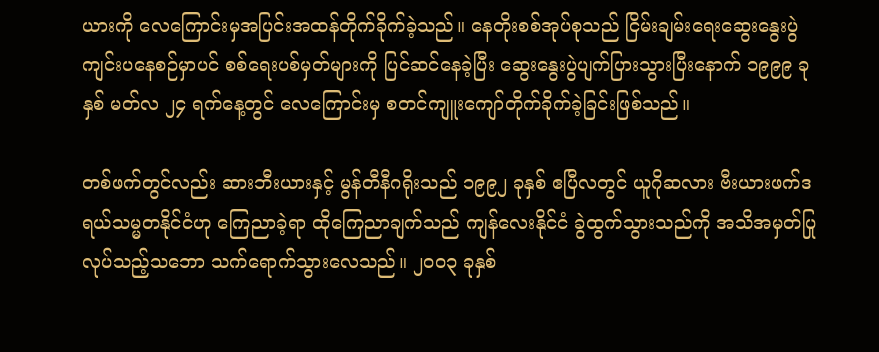ယားကို လေကြောင်းမှအပြင်းအထန်တိုက်ခိုက်ခဲ့သည်။ နေတိုးစစ်အုပ်စုသည် ငြိမ်းချမ်းရေးဆွေးနွေးပွဲ ကျင်းပနေစဉ်မှာပင် စစ်ရေးပစ်မှတ်များကို ပြင်ဆင်နေခဲ့ပြီး ဆွေးနွေးပွဲပျက်ပြားသွားပြီးနောက် ၁၉၉၉ ခုနှစ် မတ်လ ၂၄ ရက်နေ့တွင် လေကြောင်းမှ စတင်ကျူးကျော်တိုက်ခိုက်ခဲ့ခြင်းဖြစ်သည်။

တစ်ဖက်တွင်လည်း ဆားဘီးယားနှင့် မွန်တီနီဂရိုးသည် ၁၉၉၂ ခုနှစ် ဧပြီလတွင် ယူဂိုဆလား ဗီးယားဖက်ဒရယ်သမ္မတနိုင်ငံဟု ကြေညာခဲ့ရာ ထိုကြေညာချက်သည် ကျန်လေးနိုင်ငံ ခွဲထွက်သွားသည်ကို အသိအမှတ်ပြုလုပ်သည့်သဘော သက်ရောက်သွားလေသည်။ ၂၀၀၃ ခုနှစ်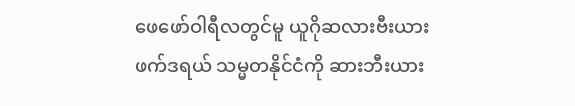ဖေဖော်ဝါရီလတွင်မူ ယူဂိုဆလားဗီးယားဖက်ဒရယ် သမ္မတနိုင်ငံကို ဆားဘီးယား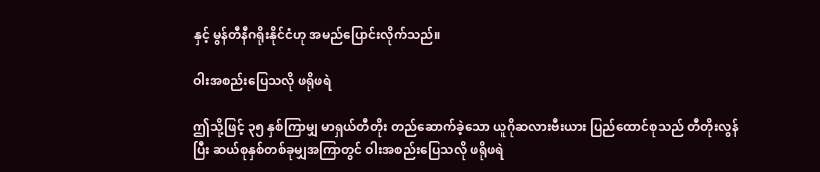နှင့် မွန်တီနီဂရိုးနိုင်ငံဟု အမည်ပြောင်းလိုက်သည်။

ဝါးအစည်းပြေသလို ဖရိုဖရဲ

ဤသို့ဖြင့် ၃၅ နှစ်ကြာမျှ မာရှယ်တီတိုး တည်ဆောက်ခဲ့သော ယူဂိုဆလားဗီးယား ပြည်ထောင်စုသည် တီတိုးလွန်ပြီး ဆယ်စုနှစ်တစ်ခုမျှအကြာတွင် ဝါးအစည်းပြေသလို ဖရိုဖရဲ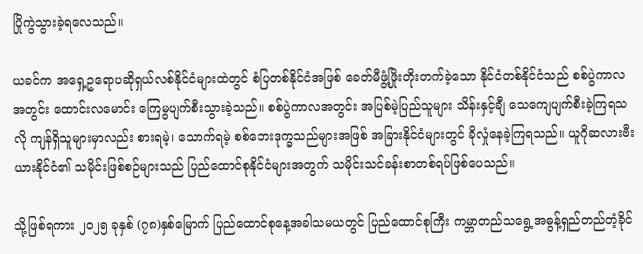ပြိုကွဲသွားခဲ့ရလေသည်။

ယခင်က အရှေ့ဥရောပဆိုရှယ်လစ်နိုင်ငံများထဲတွင် စံပြတစ်နိုင်ငံအဖြစ် ခေတ်မီဖွံ့ဖြိုးတိုးတက်ခဲ့သော နိုင်ငံတစ်နိုင်ငံသည် စစ်ပွဲကာလအတွင်း ထောင်းလမောင်း ကြေမွပျက်စီးသွားခဲ့သည်။ စစ်ပွဲကာလအတွင်း အပြစ်မဲ့ပြည်သူများ သိန်းနှင့်ချီ သေကျေပျက်စီးခဲ့ကြရသလို ကျန်ရှိသူများမှာလည်း စားရမဲ့၊ သောက်ရမဲ့ စစ်ဘေးဒုက္ခသည်များအဖြစ် အခြားနိုင်ငံများတွင် ခိုလှုံနေခဲ့ကြရသည်။ ယူဂိုဆလားဗီးယားနိုင်ငံ၏ သမိုင်းဖြစ်စဉ်များသည် ပြည်ထောင်စုနိုင်ငံများအတွက် သမိုင်းသင်ခန်းစာတစ်ရပ်ဖြစ်ပေသည်။

သို့ဖြစ်ရကား ၂၀၂၅ ခုနှစ် (၇၈)နှစ်မြောက် ပြည်ထောင်စုနေ့အခါသမယတွင် ပြည်ထောင်စုကြီး ကမ္ဘာတည်သရွေ့အဓွန့်ရှည်တည်တံ့ခိုင်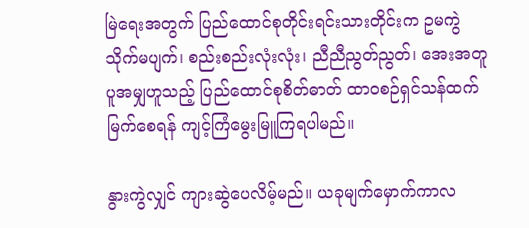မြဲရေးအတွက် ပြည်ထောင်စုတိုင်းရင်းသားတိုင်းက ဥမကွဲသိုက်မပျက်၊ စည်းစည်းလုံးလုံး၊ ညီညီညွတ်ညွတ်၊ အေးအတူပူအမျှဟူသည့် ပြည်ထောင်စုစိတ်ဓာတ် ထာဝစဉ်ရှင်သန်ထက်မြက်စေရန် ကျင့်ကြံမွေးမြူကြရပါမည်။

နွားကွဲလျှင် ကျားဆွဲပေလိမ့်မည်။ ယခုမျက်မှောက်ကာလ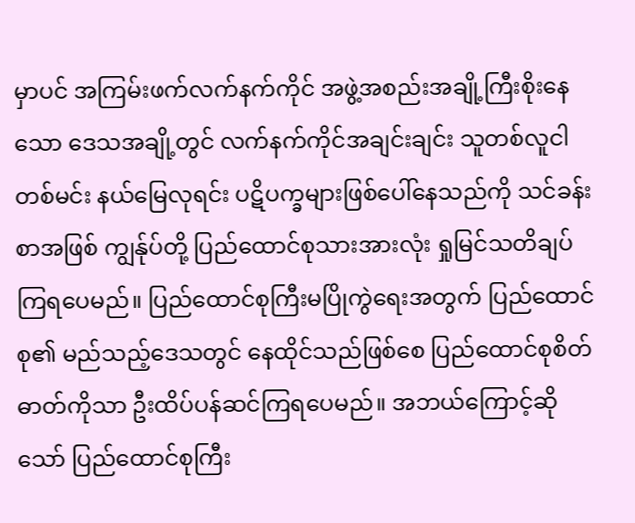မှာပင် အကြမ်းဖက်လက်နက်ကိုင် အဖွဲ့အစည်းအချို့ကြီးစိုးနေသော ဒေသအချို့တွင် လက်နက်ကိုင်အချင်းချင်း သူတစ်လူငါတစ်မင်း နယ်မြေလုရင်း ပဋိပက္ခများဖြစ်ပေါ်နေသည်ကို သင်ခန်းစာအဖြစ် ကျွန်ုပ်တို့ ပြည်ထောင်စုသားအားလုံး ရှုမြင်သတိချပ်ကြရပေမည်။ ပြည်ထောင်စုကြီးမပြိုကွဲရေးအတွက် ပြည်ထောင်စု၏ မည်သည့်ဒေသတွင် နေထိုင်သည်ဖြစ်စေ ပြည်ထောင်စုစိတ်ဓာတ်ကိုသာ ဦးထိပ်ပန်ဆင်ကြရပေမည်။ အဘယ်ကြောင့်ဆိုသော် ပြည်ထောင်စုကြီး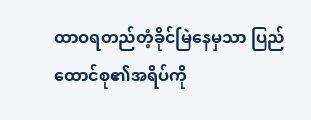ထာဝရတည်တံ့ခိုင်မြဲနေမှသာ ပြည်ထောင်စု၏အရိပ်ကို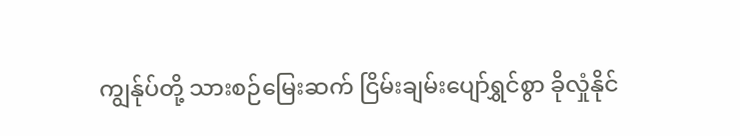ကျွန်ုပ်တို့ သားစဉ်မြေးဆက် ငြိမ်းချမ်းပျော်ရွှင်စွာ ခိုလှုံနိုင်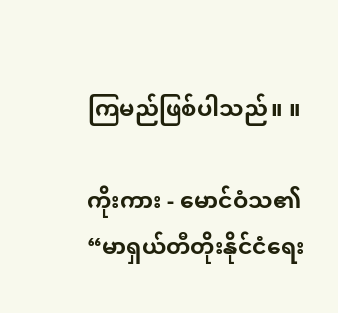ကြမည်ဖြစ်ပါသည်။ ။

ကိုးကား - မောင်ဝံသ၏ “မာရှယ်တီတိုးနိုင်ငံရေး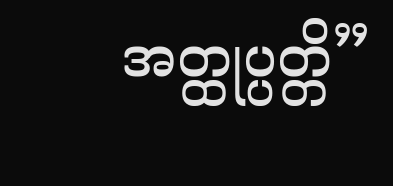အတ္ထုပ္ပတ္တိ”